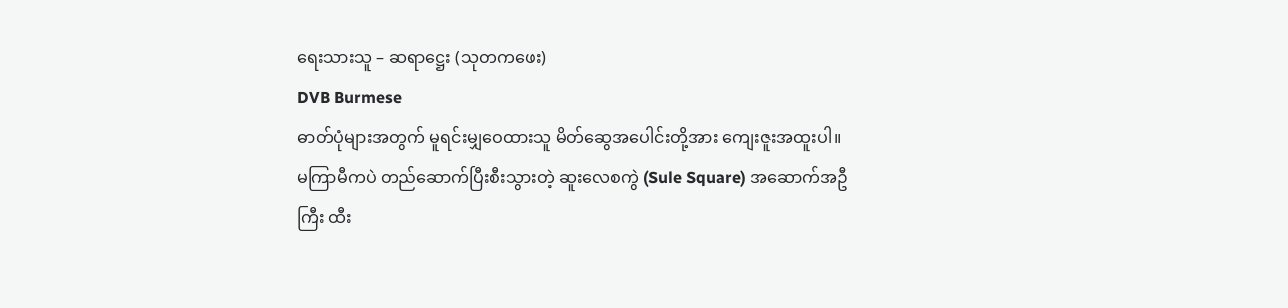ရေးသားသူ – ဆရာဋ္ဌေး (သုတကဖေး)
DVB Burmese
ဓာတ်ပုံများအတွက် မူရင်းမျှဝေထားသူ မိတ်ဆွေအပေါင်းတို့အား ကျေးဇူးအထူးပါ။
မကြာမီကပဲ တည်ဆောက်ပြီးစီးသွားတဲ့ ဆူးလေစကွဲ (Sule Square) အဆောက်အဦကြီး ထီး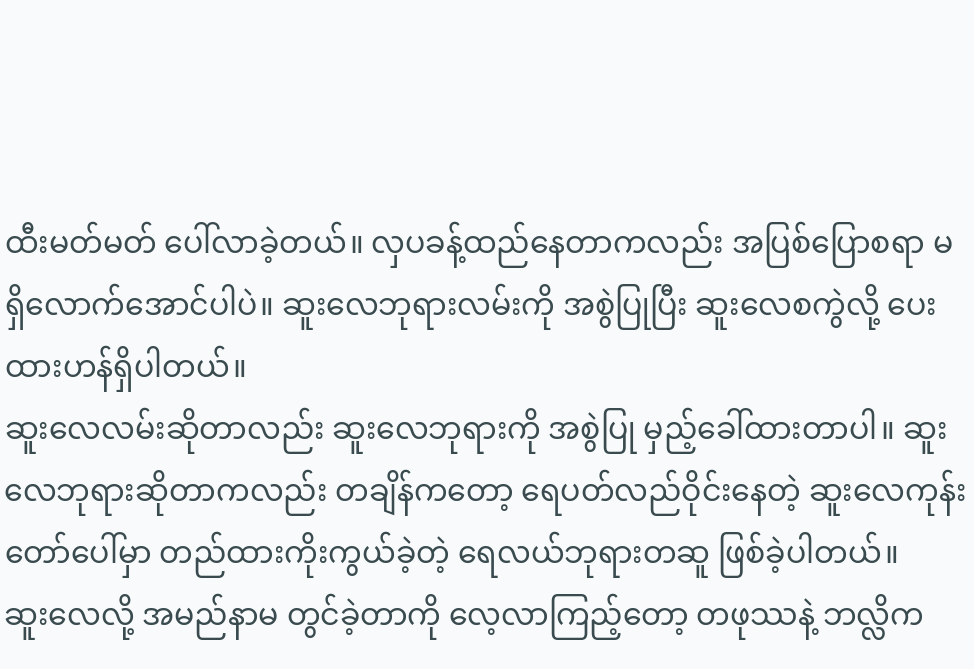ထီးမတ်မတ် ပေါ်လာခဲ့တယ်။ လှပခန့်ထည်နေတာကလည်း အပြစ်ပြောစရာ မရှိလောက်အောင်ပါပဲ။ ဆူးလေဘုရားလမ်းကို အစွဲပြုပြီး ဆူးလေစကွဲလို့ ပေးထားဟန်ရှိပါတယ်။
ဆူးလေလမ်းဆိုတာလည်း ဆူးလေဘုရားကို အစွဲပြု မှည့်ခေါ်ထားတာပါ။ ဆူးလေဘုရားဆိုတာကလည်း တချိန်ကတော့ ရေပတ်လည်ဝိုင်းနေတဲ့ ဆူးလေကုန်းတော်ပေါ်မှာ တည်ထားကိုးကွယ်ခဲ့တဲ့ ရေလယ်ဘုရားတဆူ ဖြစ်ခဲ့ပါတယ်။
ဆူးလေလို့ အမည်နာမ တွင်ခဲ့တာကို လေ့လာကြည့်တော့ တဖုဿနဲ့ ဘလ္လိက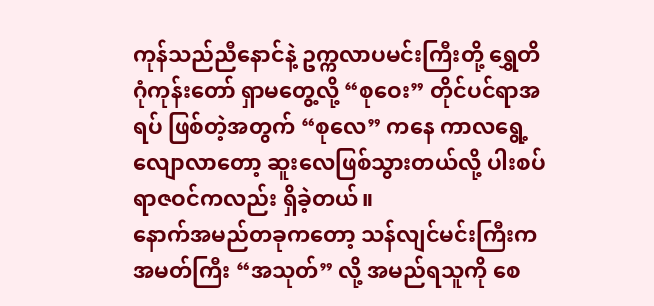ကုန်သည်ညီနောင်နဲ့ ဥက္ကလာပမင်းကြီးတို့ ရွှေတိဂုံကုန်းတော် ရှာမတွေ့လို့ “စုဝေး” တိုင်ပင်ရာအရပ် ဖြစ်တဲ့အတွက် “စုလေ” ကနေ ကာလရွေ့လျောလာတော့ ဆူးလေဖြစ်သွားတယ်လို့ ပါးစပ်ရာဇဝင်ကလည်း ရှိခဲ့တယ်။
နောက်အမည်တခုကတော့ သန်လျင်မင်းကြီးက အမတ်ကြီး “အသုတ်” လို့ အမည်ရသူကို စေ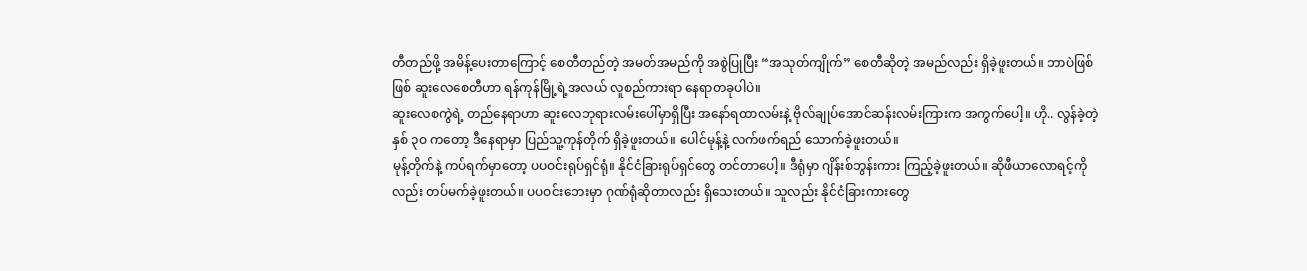တီတည်ဖို့ အမိန့်ပေးတာကြောင့် စေတီတည်တဲ့ အမတ်အမည်ကို အစွဲပြုပြီး “အသုတ်ကျိုက်” စေတီဆိုတဲ့ အမည်လည်း ရှိခဲ့ဖူးတယ်။ ဘာပဲဖြစ်ဖြစ် ဆူးလေစေတီဟာ ရန်ကုန်မြို့ရဲ့အလယ် လူစည်ကားရာ နေရာတခုပါပဲ။
ဆူးလေစကွဲရဲ့ တည်နေရာဟာ ဆူးလေဘုရားလမ်းပေါ်မှာရှိပြီး အနော်ရထာလမ်းနဲ့ ဗိုလ်ချုပ်အောင်ဆန်းလမ်းကြားက အကွက်ပေါ့။ ဟို.. လွန်ခဲ့တဲ့ နှစ် ၃ဝ ကတော့ ဒီနေရာမှာ ပြည်သူ့ကုန်တိုက် ရှိခဲ့ဖူးတယ်။ ပေါင်မုန့်နဲ့ လက်ဖက်ရည် သောက်ခဲ့ဖူးတယ်။
မုန့်တိုက်နဲ့ ကပ်ရက်မှာတော့ ပပဝင်းရုပ်ရှင်ရုံ။ နိုင်ငံခြားရုပ်ရှင်တွေ တင်တာပေါ့။ ဒီရုံမှာ ဂျိန်းစ်ဘွန်းကား ကြည့်ခဲ့ဖူးတယ်။ ဆိုဖီယာလောရင့်ကိုလည်း တပ်မက်ခဲ့ဖူးတယ်။ ပပဝင်းဘေးမှာ ဂုဏ်ရုံဆိုတာလည်း ရှိသေးတယ်။ သူလည်း နိုင်ငံခြားကားတွေ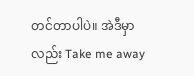တင်တာပါပဲ။ အဲဒီမှာလည်း Take me away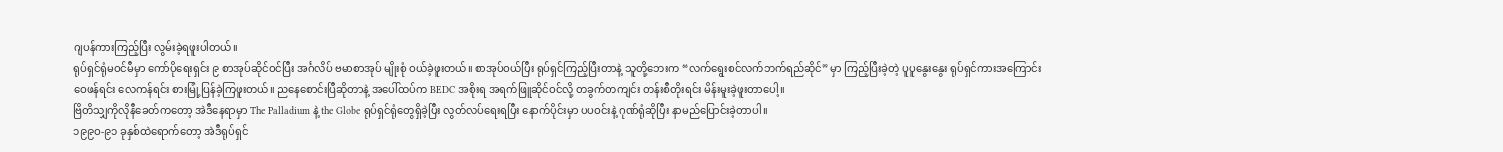ဂျပန်ကားကြည့်ပြီး လွမ်းခဲ့ရဖူးပါတယ်။
ရုပ်ရှင်ရုံမဝင်မီမှာ ကော်ပိုရေးရှင်း ၉ စာအုပ်ဆိုင်ဝင်ပြီး အင်္ဂလိပ် ဗမာစာအုပ် မျိုးစုံ ဝယ်ခဲ့ဖူးတယ်။ စာအုပ်ဝယ်ပြီး ရုပ်ရှင်ကြည့်ပြီးတာနဲ့ သူတို့ဘေးက “လက်ရွေးစင်လက်ဘက်ရည်ဆိုင်” မှာ ကြည့်ပြီးခဲ့တဲ့ ပူပူနွေးနွေး ရုပ်ရှင်ကားအကြောင်း ဝေဖန်ရင်း လေကန်ရင်း စားမြုံ့ပြန်ခဲ့ကြဖူးတယ်။ ညနေစောင်းပြီဆိုတာနဲ့ အပေါ်ထပ်က BEDC အစိုးရ အရက်ဖြူဆိုင်ဝင်လို့ တခွက်တကျင်း တန်းစီတိုးရင်း မိန်းမူးခဲ့ဖူးတာပေါ့။
ဗြိတိသျှကိုလိုနီခေတ်ကတော့ အဲဒီနေရာမှာ The Palladium နဲ့ the Globe ရုပ်ရှင်ရုံတွေရှိခဲ့ပြီး လွတ်လပ်ရေးရပြီး နောက်ပိုင်းမှာ ပပဝင်းနဲ့ ဂုဏ်ရုံဆိုပြီး နာမည်ပြောင်းခဲ့တာပါ။
၁၉၉ဝ-၉၁ ခုနှစ်ထဲရောက်တော့ အဲဒီရုပ်ရှင်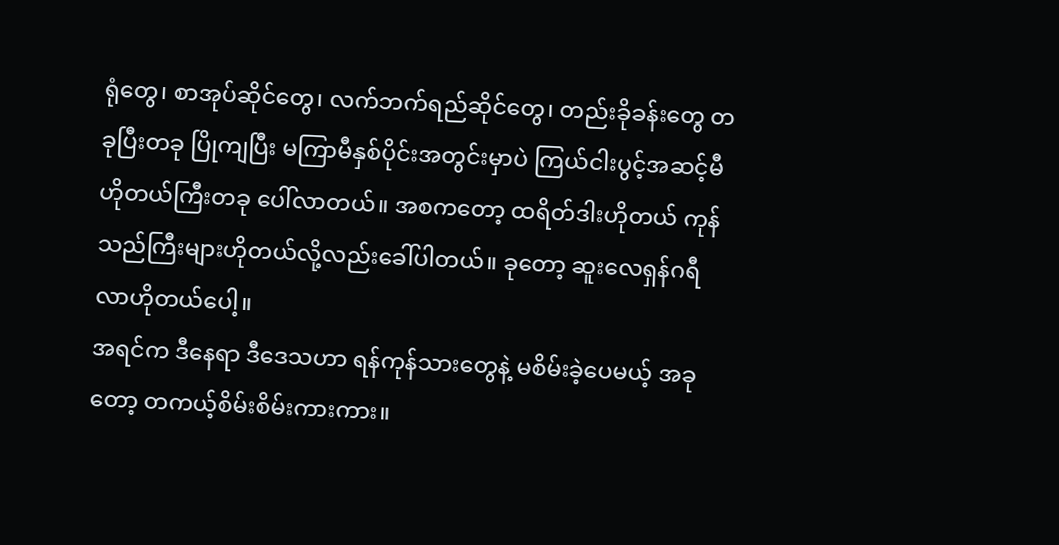ရုံတွေ၊ စာအုပ်ဆိုင်တွေ၊ လက်ဘက်ရည်ဆိုင်တွေ၊ တည်းခိုခန်းတွေ တခုပြီးတခု ပြိုကျပြီး မကြာမီနှစ်ပိုင်းအတွင်းမှာပဲ ကြယ်ငါးပွင့်အဆင့်မီ ဟိုတယ်ကြီးတခု ပေါ်လာတယ်။ အစကတော့ ထရိတ်ဒါးဟိုတယ် ကုန်သည်ကြီးများဟိုတယ်လို့လည်းခေါ်ပါတယ်။ ခုတော့ ဆူးလေရှန်ဂရီလာဟိုတယ်ပေါ့။
အရင်က ဒီနေရာ ဒီဒေသဟာ ရန်ကုန်သားတွေနဲ့ မစိမ်းခဲ့ပေမယ့် အခုတော့ တကယ့်စိမ်းစိမ်းကားကား။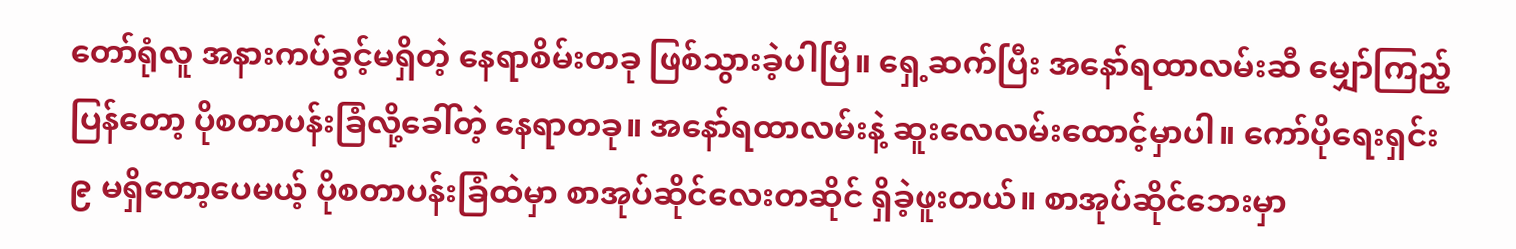တော်ရုံလူ အနားကပ်ခွင့်မရှိတဲ့ နေရာစိမ်းတခု ဖြစ်သွားခဲ့ပါပြီ။ ရှေ့ဆက်ပြီး အနော်ရထာလမ်းဆီ မျှော်ကြည့်ပြန်တော့ ပိုစတာပန်းခြံလို့ခေါ်တဲ့ နေရာတခု။ အနော်ရထာလမ်းနဲ့ ဆူးလေလမ်းထောင့်မှာပါ။ ကော်ပိုရေးရှင်း ၉ မရှိတော့ပေမယ့် ပိုစတာပန်းခြံထဲမှာ စာအုပ်ဆိုင်လေးတဆိုင် ရှိခဲ့ဖူးတယ်။ စာအုပ်ဆိုင်ဘေးမှာ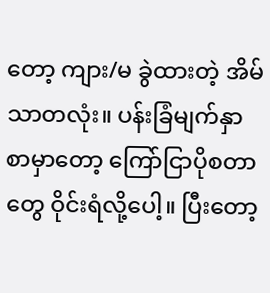တော့ ကျား/မ ခွဲထားတဲ့ အိမ်သာတလုံး။ ပန်းခြံမျက်နှာစာမှာတော့ ကြော်ငြာပိုစတာတွေ ဝိုင်းရံလို့ပေါ့။ ပြီးတော့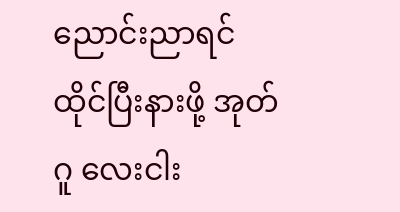ညောင်းညာရင် ထိုင်ပြီးနားဖို့ အုတ်ဂူ လေးငါး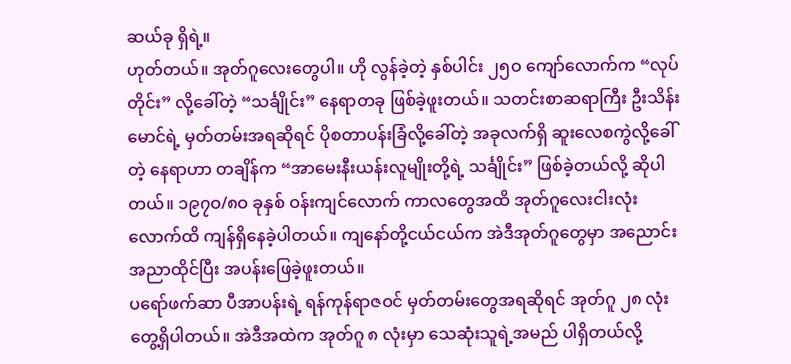ဆယ်ခု ရှိရဲ့။
ဟုတ်တယ်။ အုတ်ဂူလေးတွေပါ။ ဟို လွန်ခဲ့တဲ့ နှစ်ပါင်း ၂၅ဝ ကျော်လောက်က “လုပ်တိုင်း” လို့ခေါ်တဲ့ “သင်္ချိုင်း” နေရာတခု ဖြစ်ခဲ့ဖူးတယ်။ သတင်းစာဆရာကြီး ဦးသိန်းမောင်ရဲ့ မှတ်တမ်းအရဆိုရင် ပိုစတာပန်းခြံလို့ခေါ်တဲ့ အခုလက်ရှိ ဆူးလေစကွဲလို့ခေါ်တဲ့ နေရာဟာ တချိန်က “အာမေးနီးယန်းလူမျိုးတို့ရဲ့ သင်္ချိုင်း” ဖြစ်ခဲ့တယ်လို့ ဆိုပါတယ်။ ၁၉၇ဝ/၈ဝ ခုနှစ် ဝန်းကျင်လောက် ကာလတွေအထိ အုတ်ဂူလေးငါးလုံးလောက်ထိ ကျန်ရှိနေခဲ့ပါတယ်။ ကျနော်တို့ငယ်ငယ်က အဲဒီအုတ်ဂူတွေမှာ အညောင်းအညာထိုင်ပြီး အပန်းဖြေခဲ့ဖူးတယ်။
ပရော်ဖက်ဆာ ပီအာပန်းရဲ့ ရန်ကုန်ရာဇဝင် မှတ်တမ်းတွေအရဆိုရင် အုတ်ဂူ ၂၈ လုံး တွေ့ရှိပါတယ်။ အဲဒီအထဲက အုတ်ဂူ ၈ လုံးမှာ သေဆုံးသူရဲ့အမည် ပါရှိတယ်လို့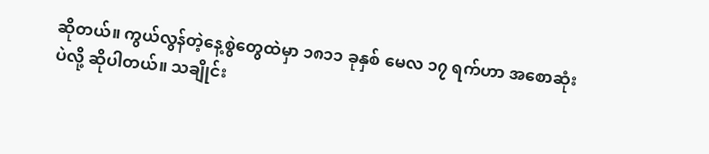ဆိုတယ်။ ကွယ်လွန်တဲ့နေ့စွဲတွေထဲမှာ ၁၈၁၁ ခုနှစ် မေလ ၁၇ ရက်ဟာ အစောဆုံးပဲလို့ ဆိုပါတယ်။ သချိုင်း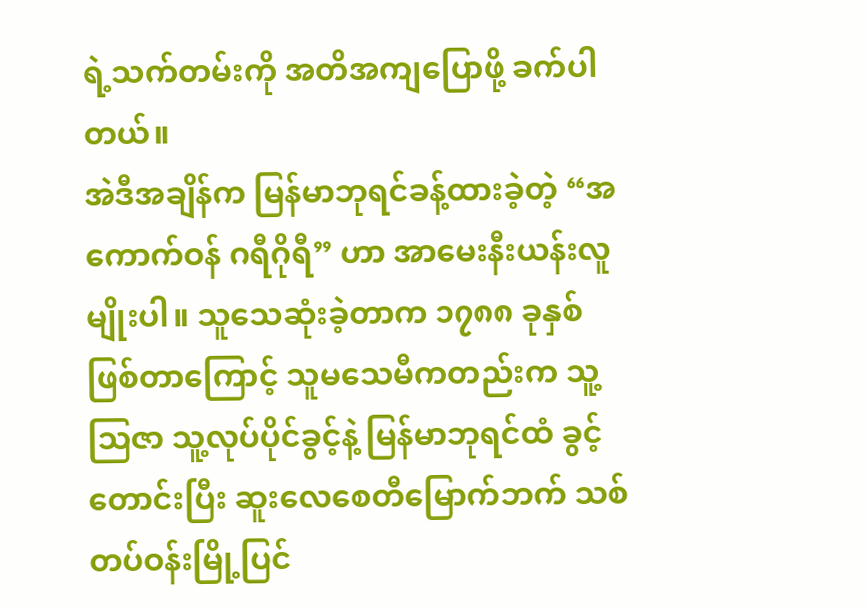ရဲ့သက်တမ်းကို အတိအကျပြောဖို့ ခက်ပါတယ်။
အဲဒီအချိန်က မြန်မာဘုရင်ခန့်ထားခဲ့တဲ့ “အကောက်ဝန် ဂရီဂိုရီ” ဟာ အာမေးနီးယန်းလူမျိုးပါ။ သူသေဆုံးခဲ့တာက ၁၇၈၈ ခုနှစ် ဖြစ်တာကြောင့် သူမသေမီကတည်းက သူ့သြဇာ သူ့လုပ်ပိုင်ခွင့်နဲ့ မြန်မာဘုရင်ထံ ခွင့်တောင်းပြီး ဆူးလေစေတီမြောက်ဘက် သစ်တပ်ဝန်းမြို့ပြင်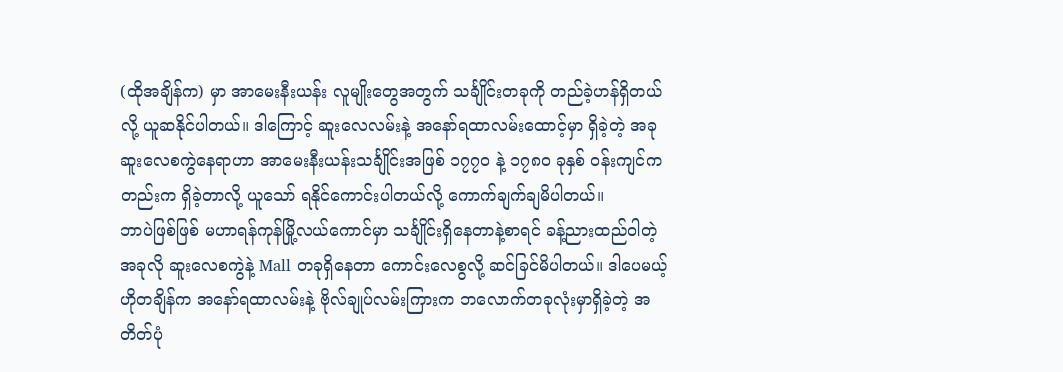(ထိုအချိန်က) မှာ အာမေးနီးယန်း လူမျိုးတွေအတွက် သင်္ချိုင်းတခုကို တည်ခဲ့ဟန်ရှိတယ်လို့ ယူဆနိုင်ပါတယ်။ ဒါကြောင့် ဆူးလေလမ်းနဲ့ အနော်ရထာလမ်းထောင့်မှာ ရှိခဲ့တဲ့ အခု ဆူးလေစကွဲနေရာဟာ အာမေးနီးယန်းသင်္ချိုင်းအဖြစ် ၁၇၇ဝ နဲ့ ၁၇၈ဝ ခုနှစ် ဝန်းကျင်ကတည်းက ရှိခဲ့တာလို့ ယူသော် ရနိုင်ကောင်းပါတယ်လို့ ကောက်ချက်ချမိပါတယ်။
ဘာပဲဖြစ်ဖြစ် မဟာရန်ကုန်မြို့လယ်ကောင်မှာ သင်္ချိုင်းရှိနေတာနဲ့စာရင် ခန့်ညားထည်ဝါတဲ့ အခုလို ဆူးလေစကွဲနဲ့ Mall တခုရှိနေတာ ကောင်းလေစွလို့ ဆင်ခြင်မိပါတယ်။ ဒါပေမယ့် ဟိုတချိန်က အနော်ရထာလမ်းနဲ့ ဗိုလ်ချုပ်လမ်းကြားက ဘလောက်တခုလုံးမှာရှိခဲ့တဲ့ အတိတ်ပုံ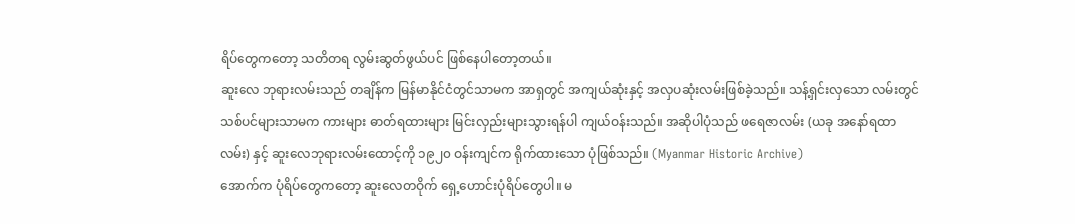ရိပ်တွေကတော့ သတိတရ လွမ်းဆွတ်ဖွယ်ပင် ဖြစ်နေပါတော့တယ်။
ဆူးလေ ဘုရားလမ်းသည် တချိန်က မြန်မာနိုင်ငံတွင်သာမက အာရှတွင် အကျယ်ဆုံးနှင့် အလှပဆုံးလမ်းဖြစ်ခဲ့သည်။ သန့်ရှင်းလှသော လမ်းတွင် သစ်ပင်များသာမက ကားများ ဓာတ်ရထားများ မြင်းလှည်းများသွားရန်ပါ ကျယ်ဝန်းသည်။ အဆိုပါပုံသည် ဖရေဇာလမ်း (ယခု အနော်ရထာလမ်း) နှင့် ဆူးလေဘုရားလမ်းထောင့်ကို ၁၉၂၀ ဝန်းကျင်က ရိုက်ထားသော ပုံဖြစ်သည်။ (Myanmar Historic Archive)
အောက်က ပုံရိပ်တွေကတော့ ဆူးလေတဝိုက် ရှေ့ဟောင်းပုံရိပ်တွေပါ။ မ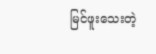မြင်ဖူးသေးတဲ့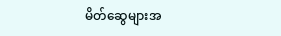မိတ်ဆွေများအ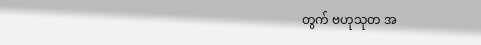တွက် ဗဟုသုတ အ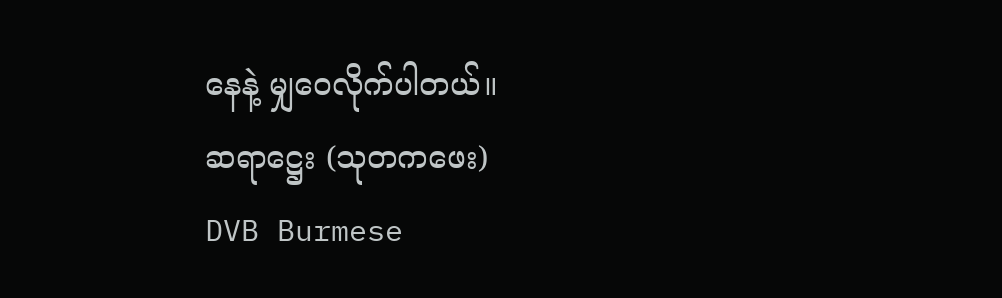နေနဲ့ မျှဝေလိုက်ပါတယ်။
ဆရာဋ္ဌေး (သုတကဖေး)
DVB Burmese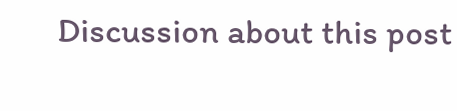Discussion about this post